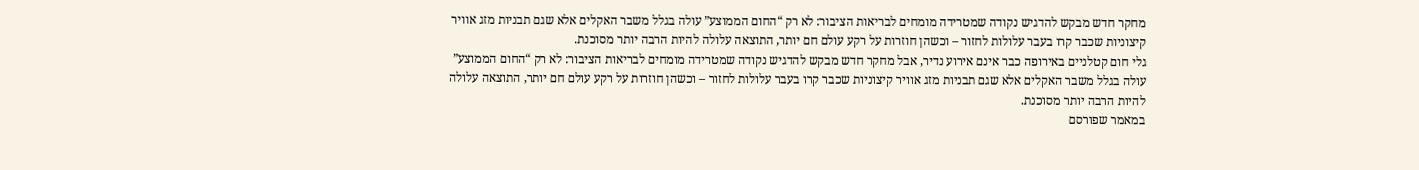מחקר חדש מבקש להדגיש נקודה שמטרידה מומחים לבריאות הציבור: לא רק “החום הממוצע” עולה בגלל משבר האקלים אלא שגם תבניות מזג אוויר קיצוניות שכבר קרו בעבר עלולות לחזור – וכשהן חוזרות על רקע עולם חם יותר, התוצאה עלולה להיות הרבה יותר מסוכנת.
גלי חום קטלניים באירופה כבר אינם אירוע נדיר, אבל מחקר חדש מבקש להדגיש נקודה שמטרידה מומחים לבריאות הציבור: לא רק “החום הממוצע” עולה בגלל משבר האקלים אלא שגם תבניות מזג אוויר קיצוניות שכבר קרו בעבר עלולות לחזור – וכשהן חוזרות על רקע עולם חם יותר, התוצאה עלולה להיות הרבה יותר מסוכנת.
במאמר שפורסם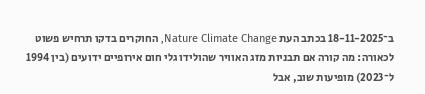ב־18-11-2025 בכתב העת Nature Climate Change, החוקרים בדקו תרחיש פשוט לכאורה: מה קורה אם תבניות מזג האוויר שהולידו גלי חום אירופיים ידועים (בין 1994 ל־2023) מופיעות שוב, אבל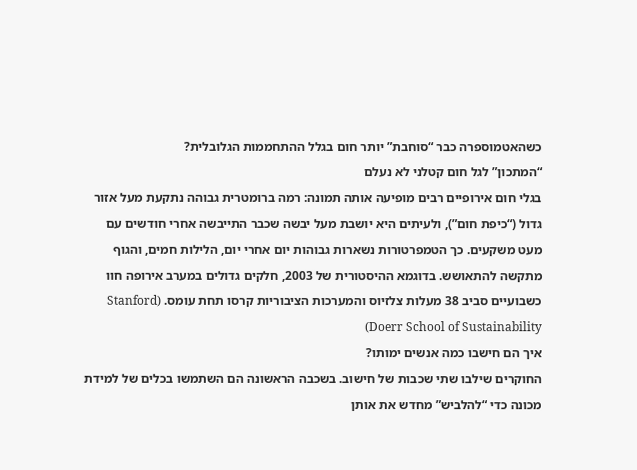כשהאטמוספרה כבר “סוחבת” יותר חום בגלל ההתחממות הגלובלית?
“המתכון” לגל חום קטלני לא נעלם
בגלי חום אירופיים רבים מופיעה אותה תמונה: רמה ברומטרית גבוהה נתקעת מעל אזור גדול (“כיפת חום”), ולעיתים היא יושבת מעל יבשה שכבר התייבשה אחרי חודשים עם מעט משקעים. כך הטמפרטורות נשארות גבוהות יום אחרי יום, הלילות חמים, והגוף מתקשה להתאושש. בדוגמא ההיסטורית של 2003, חלקים גדולים במערב אירופה חוו כשבועיים סביב 38 מעלות צלזיוס והמערכות הציבוריות קרסו תחת עומס. (Stanford Doerr School of Sustainability)
איך הם חישבו כמה אנשים ימותו?
החוקרים שילבו שתי שכבות של חישוב. בשכבה הראשונה הם השתמשו בכלים של למידת מכונה כדי “להלביש” מחדש את אותן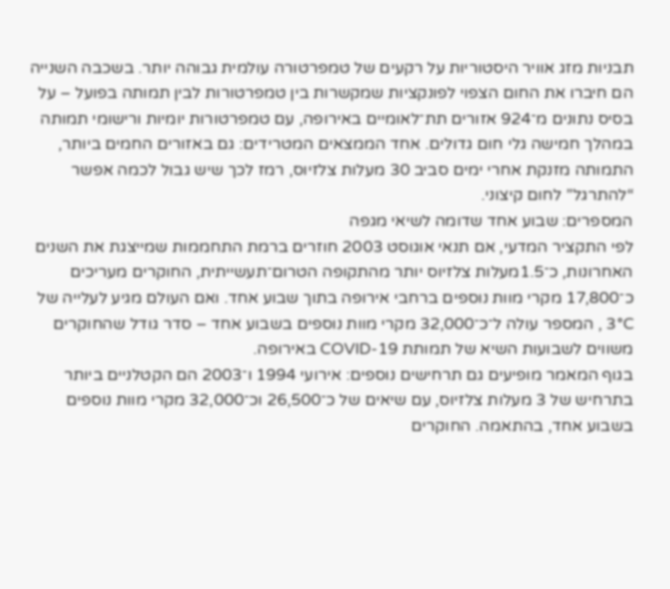תבניות מזג אוויר היסטוריות על רקעים של טמפרטורה עולמית גבוהה יותר. בשכבה השנייה הם חיברו את החום הצפוי לפונקציות שמקשרות בין טמפרטורות לבין תמותה בפועל – על בסיס נתונים מ־924 אזורים תת־לאומיים באירופה, עם טמפרטורות יומיות ורישומי תמותה במהלך חמישה גלי חום גדולים. אחד הממצאים המטרידים: גם באזורים החמים ביותר, התמותה מזנקת אחרי ימים סביב 30 מעלות צלזיוס, רמז לכך שיש גבול לכמה אפשר “להתרגל” לחום קיצוני.
המספרים: שבוע אחד שדומה לשיאי מגפה
לפי התקציר המדעי, אם תנאי אוגוסט 2003 חוזרים ברמת התחממות שמייצגת את השנים האחרונות, כ־1.5מעלות צלזיוס יותר מהתקופה הטרום־תעשייתית, החוקרים מעריכים כ־17,800 מקרי מוות נוספים ברחבי אירופה בתוך שבוע אחד. ואם העולם מגיע לעלייה של 3°C , המספר עולה ל־כ־32,000 מקרי מוות נוספים בשבוע אחד – סדר גודל שהחוקרים משווים לשבועות השיא של תמותת COVID-19 באירופה.
בגוף המאמר מופיעים גם תרחישים נוספים: אירועי 1994 ו־2003 הם הקטלניים ביותר בתרחיש של 3 מעלות צלזיוס, עם שיאים של כ־26,500 וכ־32,000 מקרי מוות נוספים בשבוע אחד, בהתאמה. החוקרים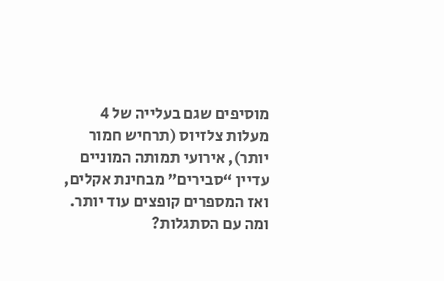מוסיפים שגם בעלייה של 4 מעלות צלזיוס (תרחיש חמור יותר), אירועי תמותה המוניים עדיין “סבירים” מבחינת אקלים, ואז המספרים קופצים עוד יותר.
ומה עם הסתגלות?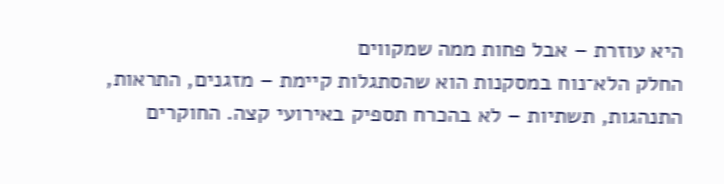היא עוזרת – אבל פחות ממה שמקווים
החלק הלא־נוח במסקנות הוא שהסתגלות קיימת – מזגנים, התראות, התנהגות, תשתיות – לא בהכרח תספיק באירועי קצה. החוקרים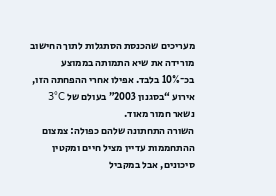מעריכים שהכנסת הסתגלות לתוך החישוב מורידה את שיא התמותה בממוצע בכ־10% בלבד. אפילו אחרי ההפחתה הזו, אירוע “בסגנון 2003” בעולם של 3°C נשאר חמור מאוד.
השורה התחתונה שלהם כפולה: צמצום ההתחממות עדיין מציל חיים ומקטין סיכונים, אבל במקביל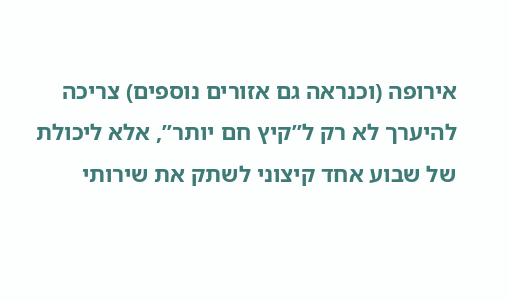אירופה (וכנראה גם אזורים נוספים) צריכה להיערך לא רק ל”קיץ חם יותר”, אלא ליכולת של שבוע אחד קיצוני לשתק את שירותי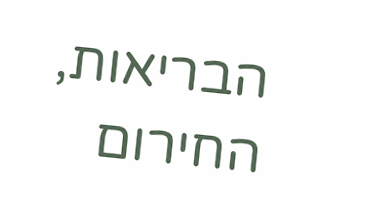הבריאות, החירום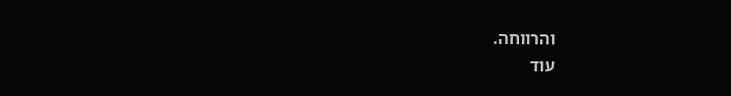והרווחה.
עוד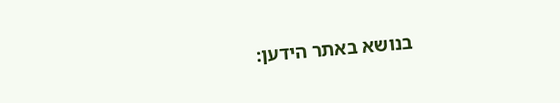בנושא באתר הידען: